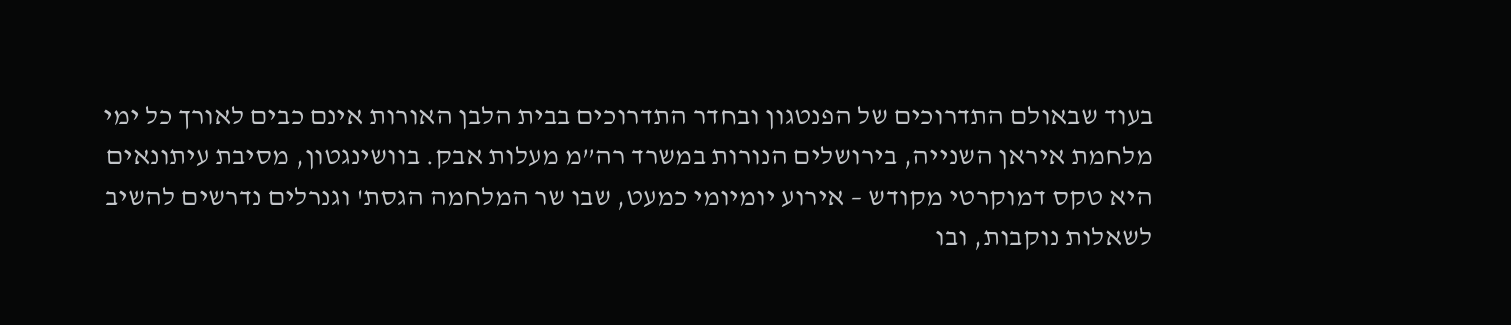בעוד שבאולם התדרוכים של הפנטגון ובחדר התדרוכים בבית הלבן האורות אינם כבים לאורך כל ימי מלחמת איראן השנייה, בירושלים הנורות במשרד רה”מ מעלות אבק. בוושינגטון, מסיבת עיתונאים היא טקס דמוקרטי מקודש – אירוע יומיומי כמעט, שבו שר המלחמה הגסת' וגנרלים נדרשים להשיב לשאלות נוקבות, ובו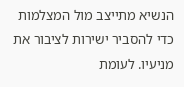הנשיא מתייצב מול המצלמות כדי להסביר ישירות לציבור את מניעיו. לעומת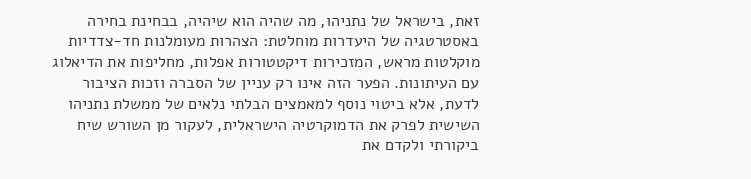זאת, בישראל של נתניהו, מה שהיה הוא שיהיה, בבחינת בחירה באסטרטגיה של היעדרות מוחלטת: הצהרות מעומלנות חד-צדדיות מוקלטות מראש, המזכירות דיקטטורות אפלות, מחליפות את הדיאלוג עם העיתונות. הפער הזה אינו רק עניין של הסברה וזכות הציבור לדעת, אלא ביטוי נוסף למאמצים הבלתי נלאים של ממשלת נתניהו השישית לפרק את הדמוקרטיה הישראלית, לעקור מן השורש שיח ביקורתי ולקדם את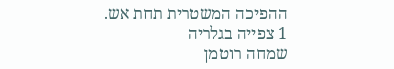ההפיכה המשטרית תחת אש.
1 צפייה בגלריה
שמחה רוטמן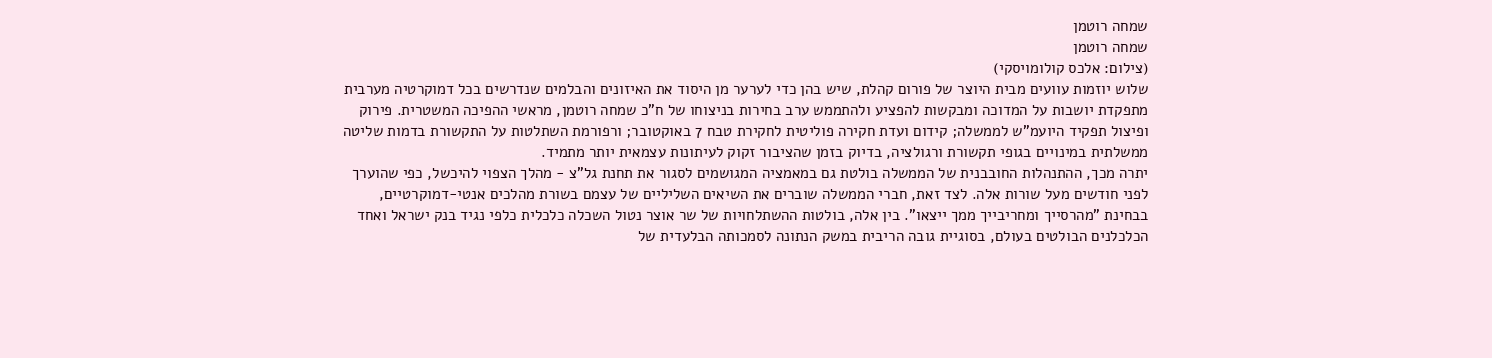שמחה רוטמן
שמחה רוטמן
(צילום: אלכס קולומויסקי)
שלוש יוזמות עוועים מבית היוצר של פורום קהלת, שיש בהן כדי לערער מן היסוד את האיזונים והבלמים שנדרשים בכל דמוקרטיה מערבית מתפקדת יושבות על המדוכה ומבקשות להפציע ולהתממש ערב בחירות בניצוחו של ח"כ שמחה רוטמן, מראשי ההפיכה המשטרית. פירוק ופיצול תפקיד היועמ"ש לממשלה; קידום ועדת חקירה פוליטית לחקירת טבח 7 באוקטובר; ורפורמת השתלטות על התקשורת בדמות שליטה ממשלתית במינויים בגופי תקשורת ורגולציה, בדיוק בזמן שהציבור זקוק לעיתונות עצמאית יותר מתמיד.
יתרה מכך, ההתנהלות החובבנית של הממשלה בולטת גם במאמציה המגושמים לסגור את תחנת גל"צ - מהלך הצפוי להיכשל, כפי שהוערך לפני חודשים מעל שורות אלה. לצד זאת, חברי הממשלה שוברים את השיאים השליליים של עצמם בשורת מהלכים אנטי-דמוקרטיים, בבחינת "מהרסייך ומחריבייך ממך ייצאו". בין אלה, בולטות ההשתלחויות של שר אוצר נטול השכלה כלכלית כלפי נגיד בנק ישראל ואחד הכלכלנים הבולטים בעולם, בסוגיית גובה הריבית במשק הנתונה לסמכותה הבלעדית של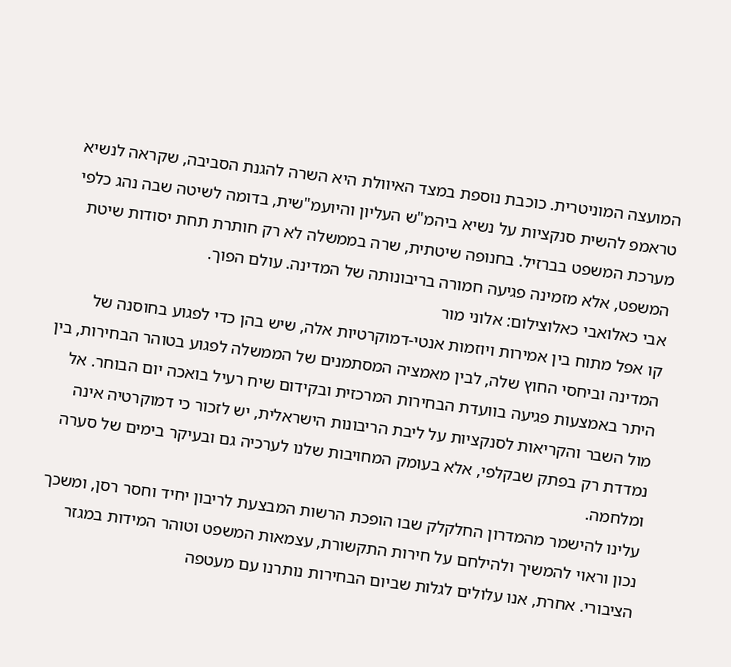המועצה המוניטרית. כוכבת נוספת במצד האיוולת היא השרה להגנת הסביבה, שקראה לנשיא טראמפ להשית סנקציות על נשיא ביהמ"ש העליון והיועמ"שית, בדומה לשיטה שבה נהג כלפי מערכת המשפט בברזיל. בחנופה שיטתית, שרה בממשלה לא רק חותרת תחת יסודות שיטת המשפט, אלא מזמינה פגיעה חמורה בריבונותה של המדינה. עולם הפוך.
אבי כאלואבי כאלוצילום: אלוני מור
קו אפל מתוח בין אמירות ויוזמות אנטי-דמוקרטיות אלה, שיש בהן כדי לפגוע בחוסנה של המדינה וביחסי החוץ שלה, לבין מאמציה המסתמנים של הממשלה לפגוע בטוהר הבחירות, בין היתר באמצעות פגיעה בוועדת הבחירות המרכזית ובקידום שיח רעיל בואכה יום הבוחר. אל מול השבר והקריאות לסנקציות על ליבת הריבונות הישראלית, יש לזכור כי דמוקרטיה אינה נמדדת רק בפתק שבקלפי, אלא בעומק המחויבות שלנו לערכיה גם ובעיקר בימים של סערה ומלחמה.
עלינו להישמר מהמדרון החלקלק שבו הופכת הרשות המבצעת לריבון יחיד וחסר רסן, ומשכך נכון וראוי להמשיך ולהילחם על חירות התקשורת, עצמאות המשפט וטוהר המידות במגזר הציבורי. אחרת, אנו עלולים לגלות שביום הבחירות נותרנו עם מעטפה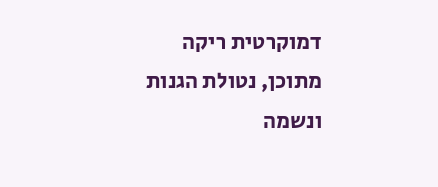דמוקרטית ריקה מתוכן, נטולת הגנות ונשמה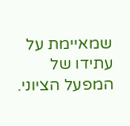שמאיימת על עתידו של המפעל הציוני.